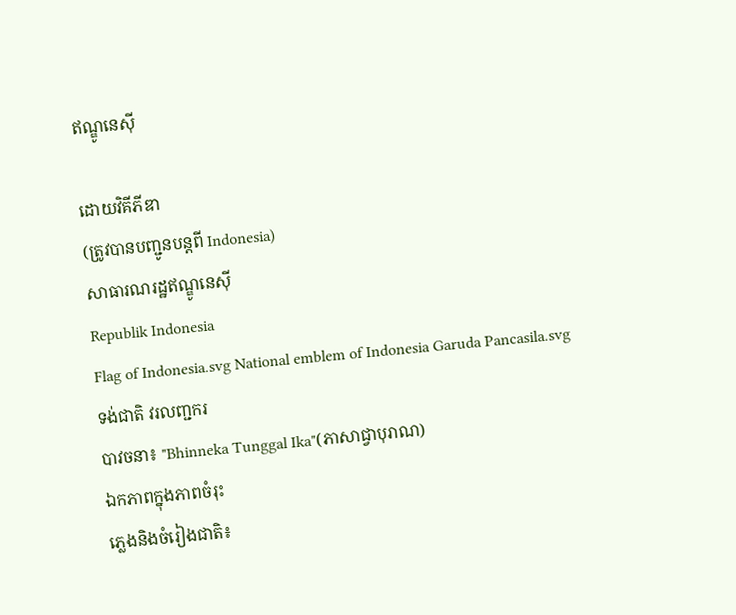ឥណ្ឌូនេស៊ី

ដោយវិគីភីឌា
(ត្រូវបានបញ្ជូនបន្តពី Indonesia)
សាធារណរដ្ឋឥណ្ឌូនេស៊ី
Republik Indonesia
Flag of Indonesia.svg National emblem of Indonesia Garuda Pancasila.svg
ទង់ជាតិ វរលញ្ជករ
បាវចនា៖ "Bhinneka Tunggal Ika"(ភាសាជ្វាបុរាណ)
ឯកភាពក្នុងភាពចំរុះ
ភ្លេងនិងចំរៀងជាតិ៖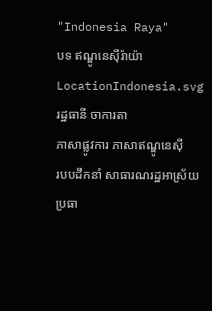"Indonesia Raya"
បទ ឥណ្ឌូនេស៊ីរ៉ាយ៉ា
LocationIndonesia.svg
រដ្ឋធានី ចាការតា
ភាសាផ្លូវការ ភាសាឥណ្ឌូនេស៊ី
របបដឹកនាំ សាធារណរដ្ឋអាស្រ័យប្រធា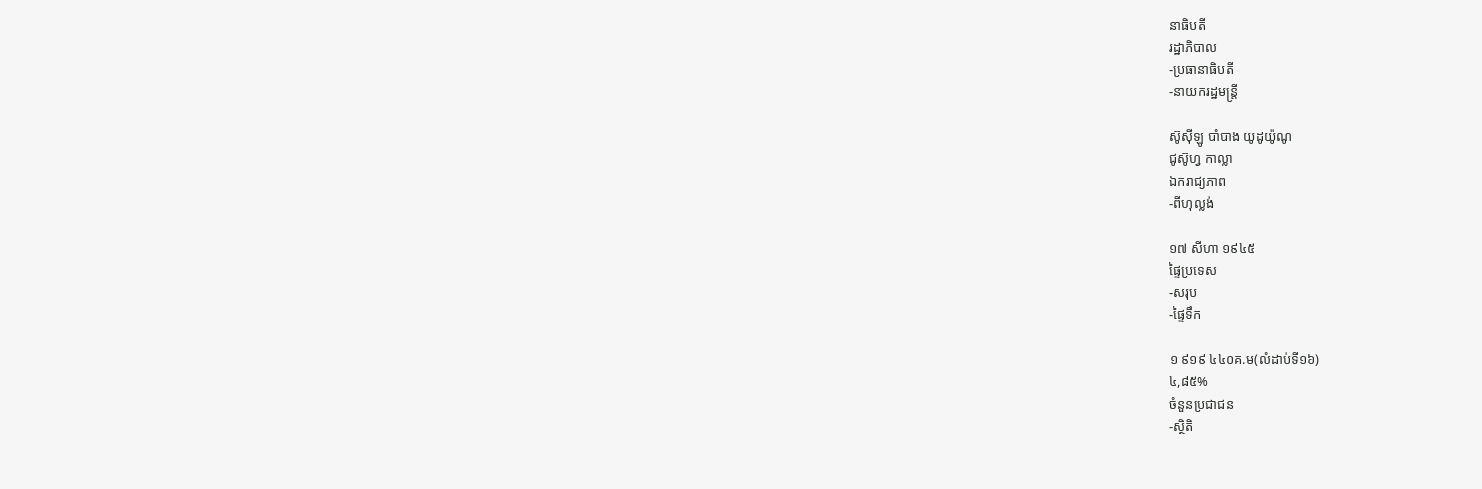នាធិបតី
រដ្ឋាភិបាល
-ប្រធានាធិបតី
-នាយករដ្ឋមន្ត្រី

ស៊ូស៊ីឡូ បាំបាង យូដូយ៉ូណូ
ជូស៊ូហ្វ កាល្លា
ឯករាជ្យភាព
-ពីហុល្លង់

១៧ សីហា ១៩៤៥
ផ្ទៃប្រទេស
-សរុប
-ផ្ទៃទឹក

១ ៩១៩ ៤៤០គ.ម(លំដាប់ទី១៦)
៤,៨៥%
ចំនួនប្រជាជន
-ស្ថិតិ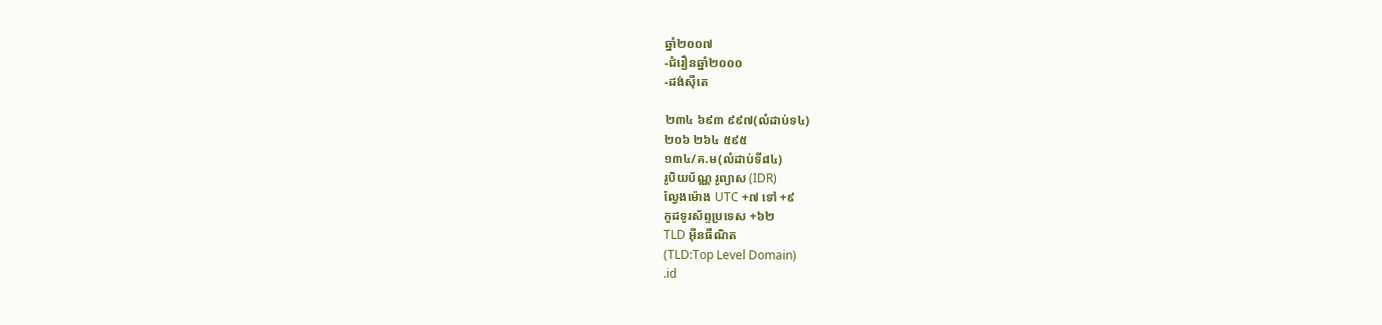ឆ្នាំ២០០៧
-ជំរឿនឆ្នាំ២០០០
-ដង់ស៊ីតេ

២៣៤ ៦៩៣ ៩៩៧(លំដាប់ទ៤)
២០៦ ២៦៤ ៥៩៥
១៣៤/គ.ម(លំដាប់ទី៨៤)
រូបិយប័ណ្ណ រូព្យាស (IDR)
ល្វែងម៉ោង UTC +៧ ទៅ +៩
កូដទូរស័ព្ទប្រទេស +៦២
TLD អ៊ីនធឺណិត
(TLD:Top Level Domain)
.id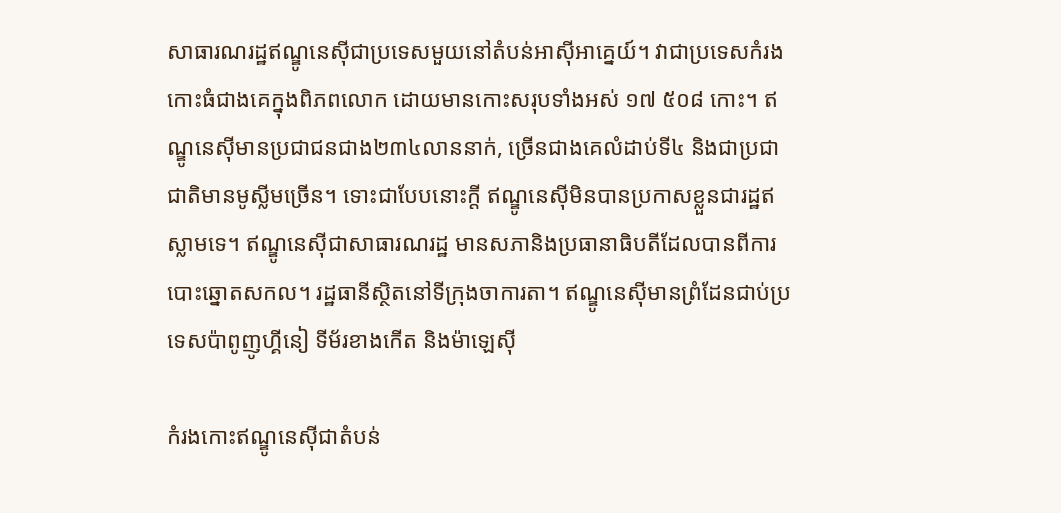សាធារណរដ្ឋឥណ្ឌូនេស៊ីជាប្រទេសមួយនៅតំបន់អាស៊ីអាគ្នេយ៍។ វាជាប្រទេសកំរងកោះធំជាងគេក្នុងពិភពលោក ដោយមានកោះសរុបទាំងអស់ ១៧ ៥០៨ កោះ។ ឥណ្ឌូនេស៊ីមានប្រជាជនជាង២៣៤លាននាក់, ច្រើនជាងគេលំដាប់ទី៤ និងជាប្រជាជាតិមានមូស្លីមច្រើន។ ទោះជាបែបនោះក្តី ឥណ្ឌូនេស៊ីមិនបានប្រកាសខ្លួនជារដ្ឋឥស្លាមទេ។ ឥណ្ឌូនេស៊ីជាសាធារណរដ្ឋ មានសភានិងប្រធានាធិបតីដែលបានពីការបោះឆ្នោតសកល។ រដ្ឋធានីស្ថិតនៅទីក្រុងចាការតា។ ឥណ្ឌូនេស៊ីមានព្រំដែនជាប់ប្រទេសប៉ាពូញូហ្គីនៀ ទីម័រខាងកើត និងម៉ាឡេស៊ី

កំរងកោះឥណ្ឌូនេស៊ីជាតំបន់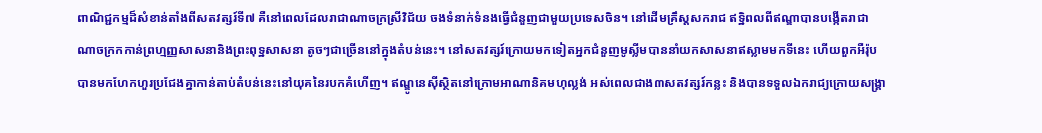ពាណិជ្ជកម្មដ៏សំខាន់តាំងពីសតវត្សរ៍ទី៧ គឺនៅពេលដែលរាជាណាចក្រស្រីវិជ័យ ចងទំនាក់ទំនងធ្វើជំនួញជាមួយប្រទេសចិន។ នៅដើមគ្រឹស្ដសករាជ ឥទ្ឋិពលពីឥណ្ឌាបានបង្កើតរាជាណាចក្រកកាន់ព្រហ្មញ្ញសាសនានិងព្រះពុទ្ឋសាសនា តូចៗជាច្រើននៅក្នុងតំបន់នេះ។ នៅសតវត្សរ៍ក្រោយមកទៀតអ្នកជំនួញមូស្លីមបាននាំយកសាសនាឥស្លាមមកទីនេះ ហើយពួកអឺរ៉ុបបានមកហែកហួរប្រជែងគ្នាកាន់តាប់តំបន់នេះនៅយុគនៃរបកគំហើញ។ ឥណ្ឌូនេស៊ីស្ថិតនៅក្រោមអាណានិគមហុល្លង់ អស់ពេលជាង៣សតវត្សរ៍កន្លះ និងបានទទួលឯករាជ្យក្រោយសង្គ្រា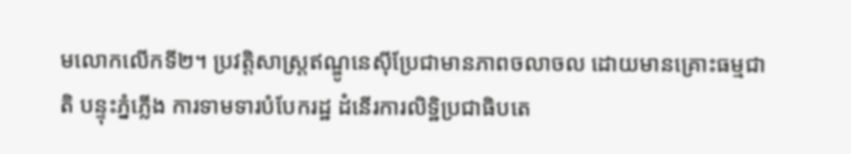មលោកលើកទី២។ ប្រវត្តិសាស្ត្រឥណ្ឌូនេស៊ីប្រែជាមានភាពចលាចល ដោយមានគ្រោះធម្មជាតិ បន្ទុះភ្នំភ្លើង ការទាមទារបំបែករដ្ឋ ដំនើរការលិទ្ឋិប្រជាធិបតេ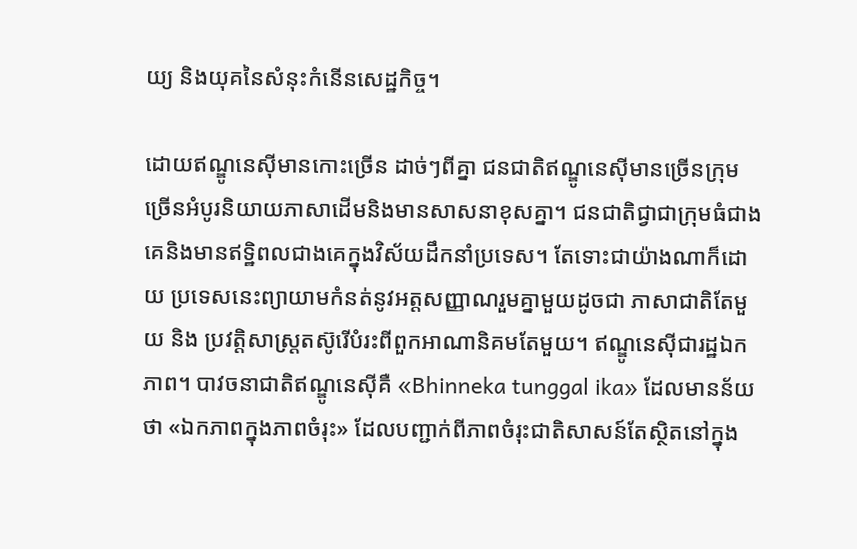យ្យ និងយុគនៃសំនុះកំនើនសេដ្ឋកិច្ច។

ដោយឥណ្ឌូនេស៊ីមានកោះច្រើន ដាច់ៗពីគ្នា ជនជាតិឥណ្ឌូនេស៊ីមានច្រើនក្រុម ច្រើនអំបូរនិយាយភាសាដើមនិងមានសាសនាខុសគ្នា។ ជនជាតិជ្វាជាក្រុមធំជាងគេនិងមានឥទ្ឋិពលជាងគេក្នុងវិស័យដឹកនាំប្រទេស។ តែទោះជាយ៉ាងណាក៏ដោយ ប្រទេសនេះព្យាយាមកំនត់នូវអត្តសញ្ញាណរួមគ្នាមួយដូចជា ភាសាជាតិតែមួយ និង ប្រវត្តិសាស្ត្រតស៊ូរើបំរះពីពួកអាណានិគមតែមួយ។ ឥណ្ឌូនេស៊ីជារដ្ឋឯកភាព។ បាវចនាជាតិឥណ្ឌូនេស៊ីគឺ «Bhinneka tunggal ika» ដែលមានន័យថា «ឯកភាពក្នុងភាពចំរុះ» ដែលបញ្ជាក់ពីភាពចំរុះជាតិសាសន៍តែស្ថិតនៅក្នុង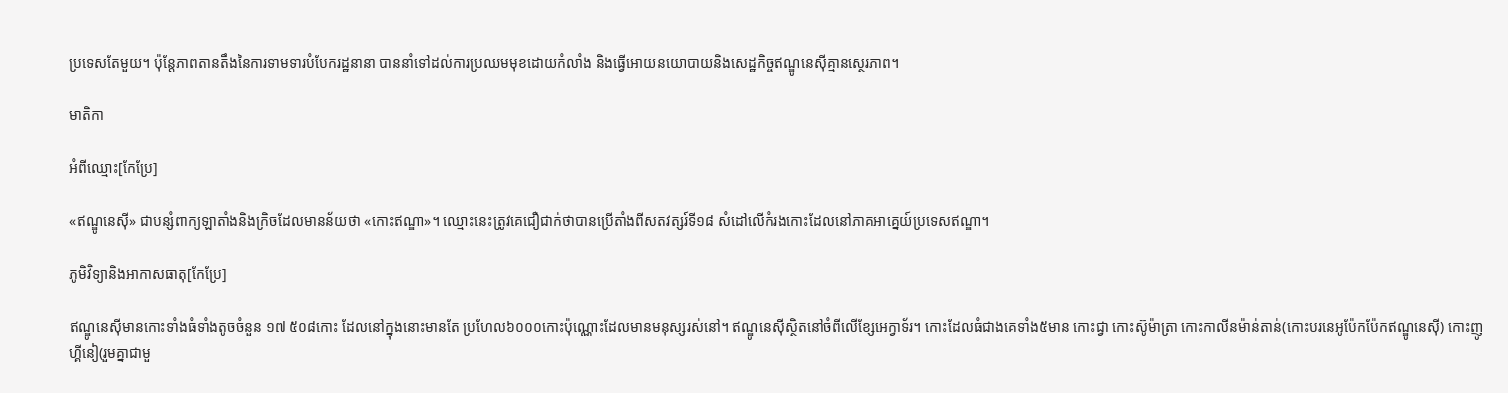ប្រទេសតែមួយ។ ប៉ុន្តែភាពតានតឹងនៃការទាមទារបំបែករដ្ឋនានា បាននាំទៅដល់ការប្រឈមមុខដោយកំលាំង និងធ្វើអោយនយោបាយនិងសេដ្ឋកិច្ចឥណ្ឌូនេស៊ីគ្មានស្ថេរភាព។

មាតិកា

អំពីឈ្មោះ[កែប្រែ]

«ឥណ្ឌូនេស៊ី» ជាបន្សំពាក្យឡាតាំងនិងក្រិចដែលមានន័យថា «កោះឥណ្ឌា»។ ឈ្មោះនេះត្រូវគេជឿជាក់ថាបានប្រើតាំងពីសតវត្សរ៍ទី១៨ សំដៅលើកំរងកោះដែលនៅភាគអាគ្នេយ៍ប្រទេសឥណ្ឌា។

ភូមិវិទ្យានិងអាកាសធាតុ[កែប្រែ]

ឥណ្ឌូនេស៊ីមានកោះទាំងធំទាំងតូចចំនួន ១៧ ៥០៨កោះ ដែលនៅក្នុងនោះមានតែ ប្រហែល៦០០០កោះប៉ុណ្ណោះដែលមានមនុស្សរស់នៅ។ ឥណ្ឌូនេស៊ីស្ថិតនៅចំពីលើខ្សែអេក្វាទ័រ។ កោះដែលធំជាងគេទាំង៥មាន កោះជ្វា កោះស៊ូម៉ាត្រា កោះកាលីនម៉ាន់តាន់(កោះបរនេអូប៉ែកប៉ែកឥណ្ឌូនេស៊ី) កោះញូហ្គីនៀ(រួមគ្នាជាមួ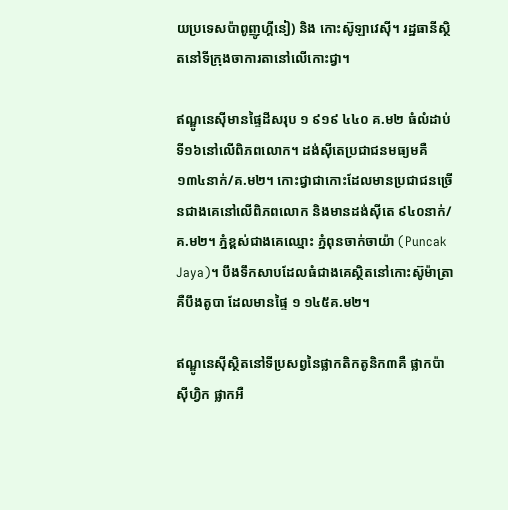យប្រទេសប៉ាពូញូហ្គីនៀ) និង កោះស៊ូឡាវេស៊ី។ រដ្ឋធានីស្ថិតនៅទីក្រុងចាការតានៅលើកោះជ្វា។

ឥណ្ឌូនេស៊ីមានផ្ទៃដីសរុប ១ ៩១៩ ៤៤០ គ.ម២ ធំលំដាប់ទី១៦នៅលើពិភពលោក។ ដង់ស៊ីតេប្រជាជនមធ្យមគឺ ១៣៤នាក់/គ.ម២។ កោះជ្វាជាកោះដែលមានប្រជាជនច្រើនជាងគេនៅលើពិភពលោក និងមានដង់ស៊ីតេ ៩៤០នាក់/គ.ម២។ ភ្នំខ្ពស់ជាងគេឈ្មោះ ភ្នំពុនចាក់ចាយ៉ា (Puncak Jaya)។ បឹងទឹកសាបដែលធំជាងគេស្ថិតនៅកោះស៊ូម៉ាត្រា គឺបឹងតូបា ដែលមានផ្ទៃ ១ ១៤៥គ.ម២។

ឥណ្ឌូនេស៊ីស្ថិតនៅទីប្រសព្វនៃផ្លាកតិកតូនិក៣គឺ ផ្លាកប៉ាស៊ីហ្វិក ផ្លាកអឺ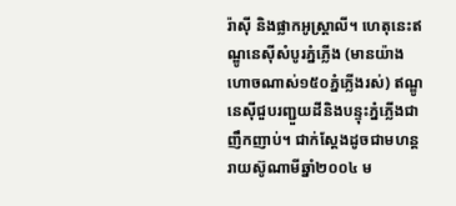រ៉ាស៊ី និងផ្លាកអូស្ត្រាលី។ ហេតុនេះឥណ្ឌូនេស៊ីសំបូរភ្នំភ្លើង (មានយ៉ាងហោចណាស់១៥០ភ្នំភ្លើងរស់) ឥណ្ឌូនេស៊ីជួបរញ្ជួយដីនិងបន្ទុះភ្នំភ្លើងជាញឹកញាប់។ ជាក់ស្ដែងដូចជាមហន្តរាយស៊ូណាមីឆ្នាំ២០០៤ ម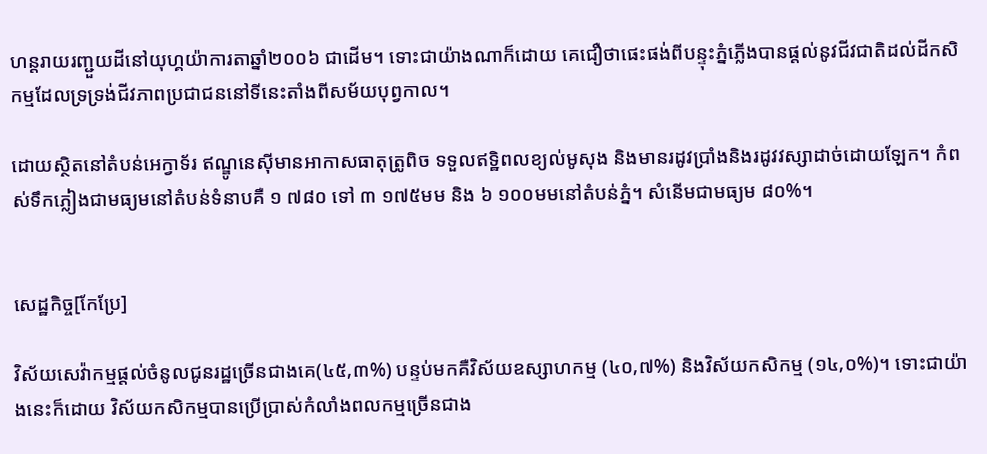ហន្តរាយរញ្ជួយដីនៅយុហ្គយ៉ាការតាឆ្នាំ២០០៦ ជាដើម។ ទោះជាយ៉ាងណាក៏ដោយ គេជឿថាផេះផង់ពីបន្ទុះភ្នំភ្លើងបានផ្ដល់នូវជីវជាតិដល់ដីកសិកម្មដែលទ្រទ្រង់ជីវភាពប្រជាជននៅទីនេះតាំងពីសម័យបុព្វកាល។

ដោយស្ថិតនៅតំបន់អេក្វាទ័រ ឥណ្ឌូនេស៊ីមានអាកាសធាតុត្រូពិច ទទួលឥទ្ឋិពលខ្យល់មូសុង និងមានរដូវប្រាំងនិងរដូវវស្សាដាច់ដោយឡែក។ កំពស់ទឹកភ្លៀងជាមធ្យមនៅតំបន់ទំនាបគឺ ១ ៧៨០ ទៅ ៣ ១៧៥មម និង ៦ ១០០មមនៅតំបន់ភ្នំ។ សំនើមជាមធ្យម ៨០%។


សេដ្ឋកិច្ច[កែប្រែ]

វិស័យសេវ៉ាកម្មផ្ដល់ចំនូលជូនរដ្ឋច្រើនជាងគេ(៤៥,៣%) បន្ទប់មកគឺវិស័យឧស្សាហកម្ម (៤០,៧%) និងវិស័យកសិកម្ម (១៤,០%)។ ទោះជាយ៉ាងនេះក៏ដោយ វិស័យកសិកម្មបានប្រើប្រាស់កំលាំងពលកម្មច្រើនជាង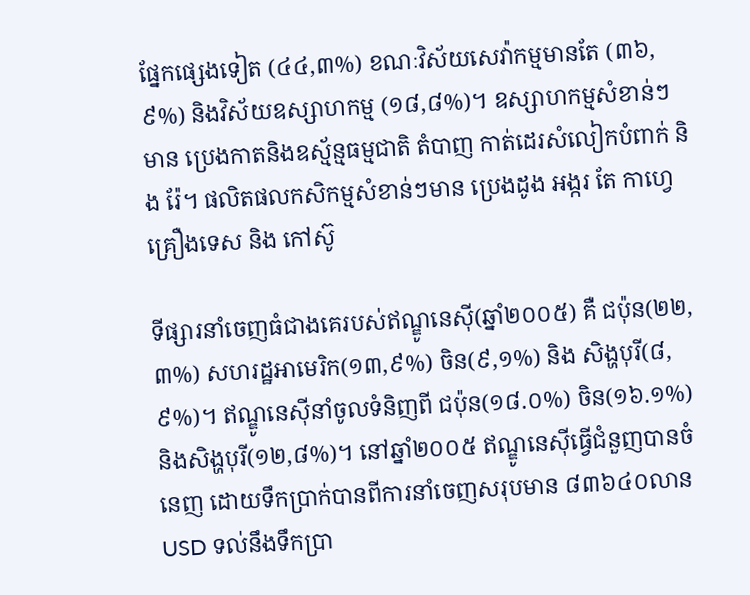ផ្នែកផ្សេងទៀត (៤៤,៣%) ខណៈវិស័យសេវ៉ាកម្មមានតែ (៣៦,៩%) និងវិស័យឧស្សាហកម្ម (១៨,៨%)។ ឧស្សាហកម្មសំខាន់ៗមាន ប្រេងកាតនិងឧស្ម័ន្មធម្មជាតិ តំបាញ កាត់ដេរសំលៀកបំពាក់ និង រ៉ែ។ ផលិតផលកសិកម្មសំខាន់ៗមាន ប្រេងដូង អង្ករ តែ កាហ្វេ គ្រឿងទេស និង កៅស៊ូ

ទីផ្សារនាំចេញធំជាងគេរបស់ឥណ្ឌូនេស៊ី(ឆ្នាំ២០០៥) គឺ ជប៉ុន(២២,៣%) សហរដ្ឋអាមេរិក(១៣,៩%) ចិន(៩,១%) និង សិង្ហបុរី(៨,៩%)។ ឥណ្ឌូនេស៊ីនាំចូលទំនិញពី ជប៉ុន(១៨.០%) ចិន(១៦.១%) និងសិង្ហបុរី(១២,៨%)។ នៅឆ្នាំ២០០៥ ឥណ្ឌូនេស៊ីធ្វើជំនួញបានចំនេញ ដោយទឹកប្រាក់បានពីការនាំចេញសរុបមាន ៨៣៦៤០លានUSD ទល់នឹងទឹកប្រា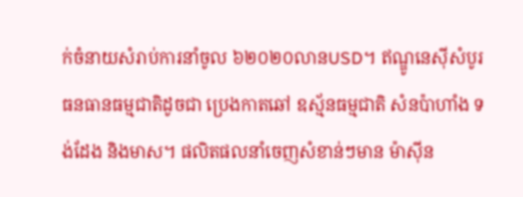ក់ចំនាយសំរាប់ការនាំចូល ៦២០២០លានUSD។ ឥណ្ឌូនេស៊ីសំបូរធនធានធម្មជាតិដូចជា ប្រេងកាតឆៅ ឧស្ម័នធម្មជាតិ សំនប៉ាហាំង ទង់ដែង និងមាស។ ផលិតផលនាំចេញសំខាន់ៗមាន ម៉ាស៊ីន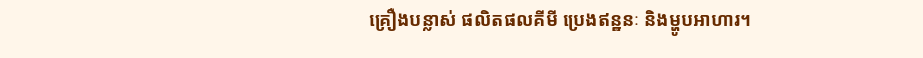គ្រឿងបន្លាស់ ផលិតផលគីមី ប្រេងឥន្ឋនៈ និងម្ហូបអាហារ។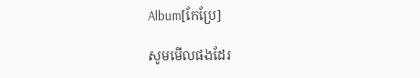Album[កែប្រែ]

សូមមើលផងដែរ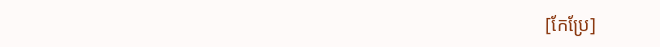[កែប្រែ]